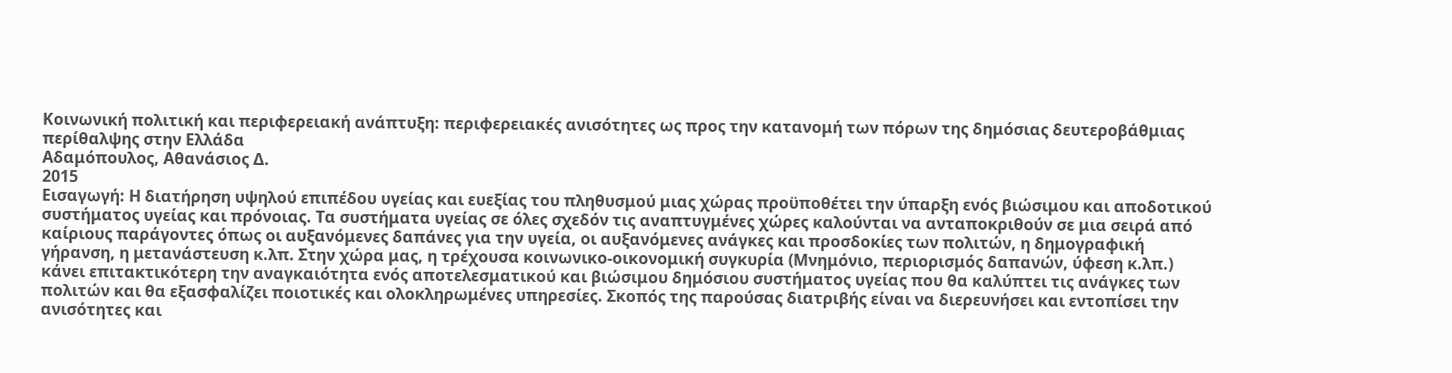Κοινωνική πολιτική και περιφερειακή ανάπτυξη: περιφερειακές ανισότητες ως προς την κατανομή των πόρων της δημόσιας δευτεροβάθμιας περίθαλψης στην Ελλάδα
Αδαμόπουλος, Αθανάσιος Δ.
2015
Εισαγωγή: Η διατήρηση υψηλού επιπέδου υγείας και ευεξίας του πληθυσμού μιας χώρας προϋποθέτει την ύπαρξη ενός βιώσιμου και αποδοτικού συστήματος υγείας και πρόνοιας. Τα συστήματα υγείας σε όλες σχεδόν τις αναπτυγμένες χώρες καλούνται να ανταποκριθούν σε μια σειρά από καίριους παράγοντες όπως οι αυξανόμενες δαπάνες για την υγεία, οι αυξανόμενες ανάγκες και προσδοκίες των πολιτών, η δημογραφική γήρανση, η μετανάστευση κ.λπ. Στην χώρα μας, η τρέχουσα κοινωνικο-οικονομική συγκυρία (Μνημόνιο, περιορισμός δαπανών, ύφεση κ.λπ.) κάνει επιτακτικότερη την αναγκαιότητα ενός αποτελεσματικού και βιώσιμου δημόσιου συστήματος υγείας που θα καλύπτει τις ανάγκες των πολιτών και θα εξασφαλίζει ποιοτικές και ολοκληρωμένες υπηρεσίες. Σκοπός της παρούσας διατριβής είναι να διερευνήσει και εντοπίσει την ανισότητες και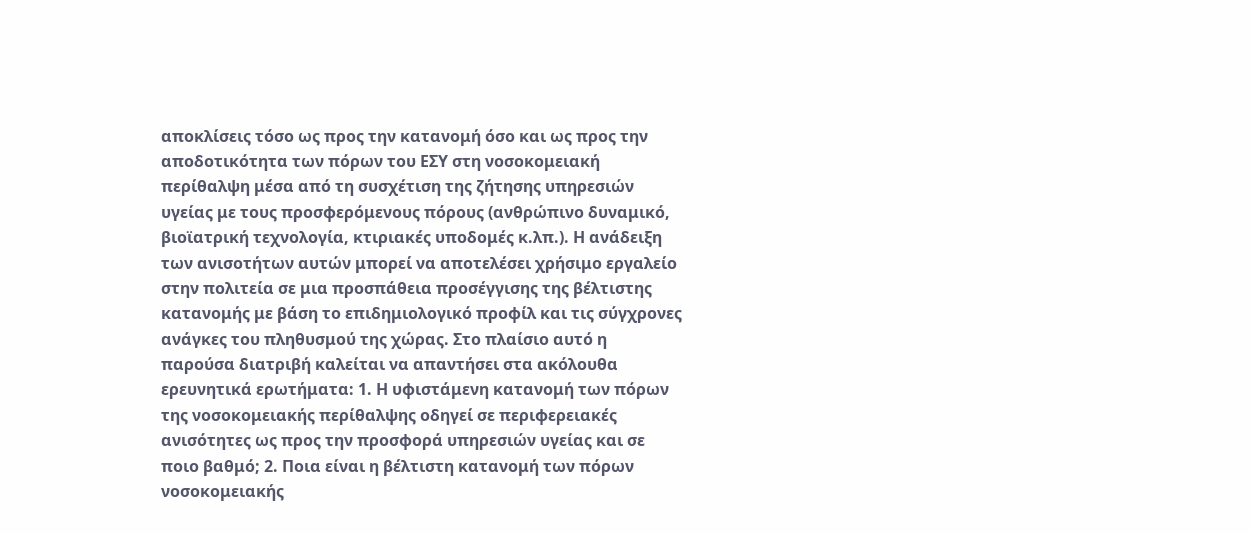αποκλίσεις τόσο ως προς την κατανομή όσο και ως προς την αποδοτικότητα των πόρων του ΕΣΥ στη νοσοκομειακή περίθαλψη μέσα από τη συσχέτιση της ζήτησης υπηρεσιών υγείας με τους προσφερόμενους πόρους (ανθρώπινο δυναμικό, βιοϊατρική τεχνολογία, κτιριακές υποδομές κ.λπ.). Η ανάδειξη των ανισοτήτων αυτών μπορεί να αποτελέσει χρήσιμο εργαλείο στην πολιτεία σε μια προσπάθεια προσέγγισης της βέλτιστης κατανομής με βάση το επιδημιολογικό προφίλ και τις σύγχρονες ανάγκες του πληθυσμού της χώρας. Στο πλαίσιο αυτό η παρούσα διατριβή καλείται να απαντήσει στα ακόλουθα ερευνητικά ερωτήματα: 1. Η υφιστάμενη κατανομή των πόρων της νοσοκομειακής περίθαλψης οδηγεί σε περιφερειακές ανισότητες ως προς την προσφορά υπηρεσιών υγείας και σε ποιο βαθμό; 2. Ποια είναι η βέλτιστη κατανομή των πόρων νοσοκομειακής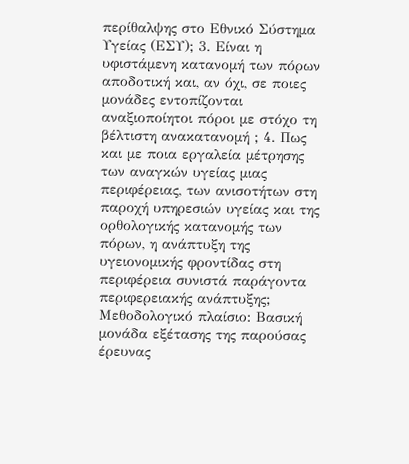περίθαλψης στο Εθνικό Σύστημα Υγείας (ΕΣΥ); 3. Είναι η υφιστάμενη κατανομή των πόρων αποδοτική και, αν όχι, σε ποιες μονάδες εντοπίζονται αναξιοποίητοι πόροι με στόχο τη βέλτιστη ανακατανομή ; 4. Πως και με ποια εργαλεία μέτρησης των αναγκών υγείας μιας περιφέρειας, των ανισοτήτων στη παροχή υπηρεσιών υγείας και της ορθολογικής κατανομής των πόρων, η ανάπτυξη της υγειονομικής φροντίδας στη περιφέρεια συνιστά παράγοντα περιφερειακής ανάπτυξης; Μεθοδολογικό πλαίσιο: Βασική μονάδα εξέτασης της παρούσας έρευνας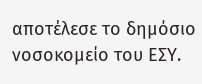αποτέλεσε το δημόσιο νοσοκομείο του ΕΣΥ.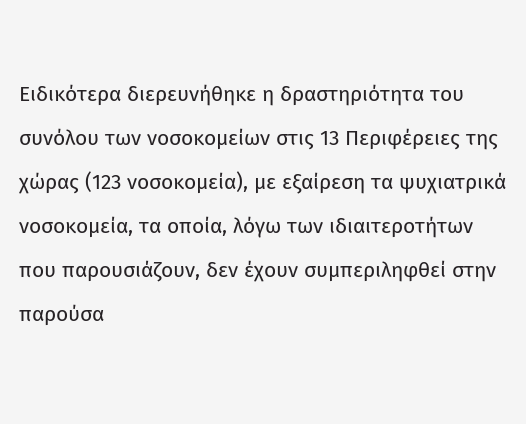Ειδικότερα διερευνήθηκε η δραστηριότητα του συνόλου των νοσοκομείων στις 13 Περιφέρειες της χώρας (123 νοσοκομεία), με εξαίρεση τα ψυχιατρικά νοσοκομεία, τα οποία, λόγω των ιδιαιτεροτήτων που παρουσιάζουν, δεν έχουν συμπεριληφθεί στην παρούσα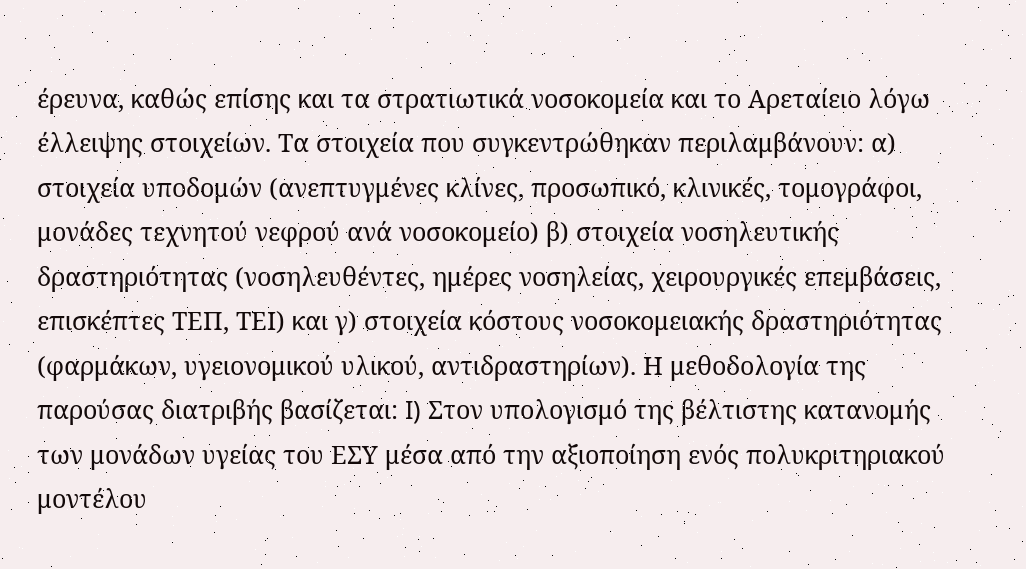έρευνα, καθώς επίσης και τα στρατιωτικά νοσοκομεία και το Αρεταίειο λόγω έλλειψης στοιχείων. Τα στοιχεία που συγκεντρώθηκαν περιλαμβάνουν: α) στοιχεία υποδομών (ανεπτυγμένες κλίνες, προσωπικό, κλινικές, τομογράφοι, μονάδες τεχνητού νεφρού ανά νοσοκομείο) β) στοιχεία νοσηλευτικής δραστηριότητας (νοσηλευθέντες, ημέρες νοσηλείας, χειρουργικές επεμβάσεις, επισκέπτες ΤΕΠ, ΤΕΙ) και γ) στοιχεία κόστους νοσοκομειακής δραστηριότητας (φαρμάκων, υγειονομικού υλικού, αντιδραστηρίων). Η μεθοδολογία της παρούσας διατριβής βασίζεται: I) Στον υπολογισμό της βέλτιστης κατανομής των μονάδων υγείας του ΕΣΥ μέσα από την αξιοποίηση ενός πολυκριτηριακού μοντέλου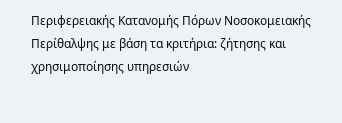Περιφερειακής Κατανομής Πόρων Νοσοκομειακής Περίθαλψης με βάση τα κριτήρια: ζήτησης και χρησιμοποίησης υπηρεσιών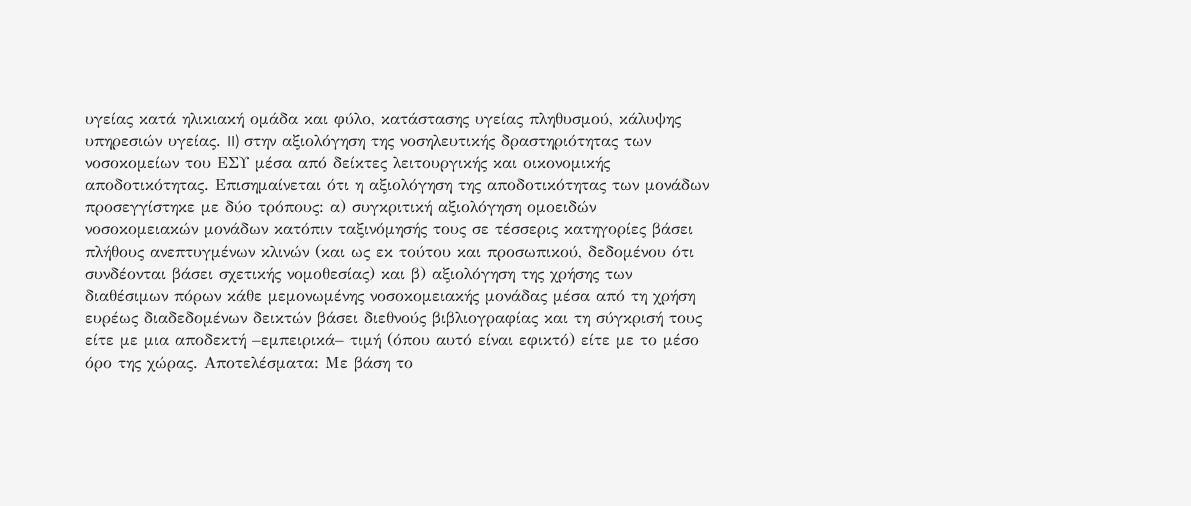υγείας κατά ηλικιακή ομάδα και φύλο, κατάστασης υγείας πληθυσμού, κάλυψης υπηρεσιών υγείας. II) στην αξιολόγηση της νοσηλευτικής δραστηριότητας των νοσοκομείων του ΕΣΥ μέσα από δείκτες λειτουργικής και οικονομικής αποδοτικότητας. Επισημαίνεται ότι η αξιολόγηση της αποδοτικότητας των μονάδων προσεγγίστηκε με δύο τρόπους: α) συγκριτική αξιολόγηση ομοειδών νοσοκομειακών μονάδων κατόπιν ταξινόμησής τους σε τέσσερις κατηγορίες βάσει πλήθους ανεπτυγμένων κλινών (και ως εκ τούτου και προσωπικού, δεδομένου ότι συνδέονται βάσει σχετικής νομοθεσίας) και β) αξιολόγηση της χρήσης των διαθέσιμων πόρων κάθε μεμονωμένης νοσοκομειακής μονάδας μέσα από τη χρήση ευρέως διαδεδομένων δεικτών βάσει διεθνούς βιβλιογραφίας και τη σύγκρισή τους είτε με μια αποδεκτή –εμπειρικά– τιμή (όπου αυτό είναι εφικτό) είτε με το μέσο όρο της χώρας. Αποτελέσματα: Με βάση το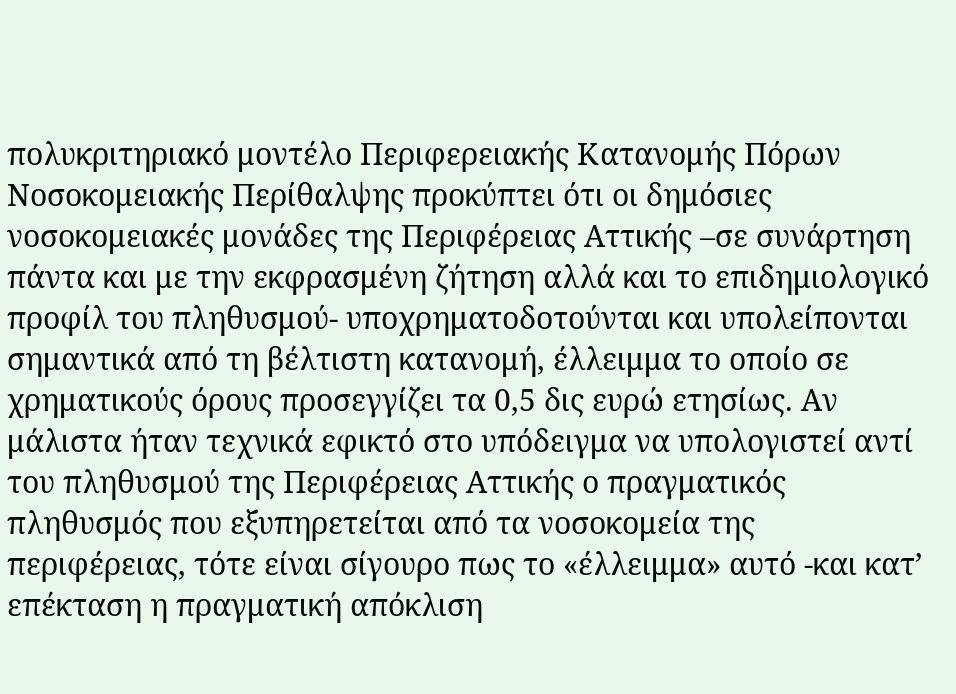πολυκριτηριακό μοντέλο Περιφερειακής Κατανομής Πόρων Νοσοκομειακής Περίθαλψης προκύπτει ότι οι δημόσιες νοσοκομειακές μονάδες της Περιφέρειας Αττικής –σε συνάρτηση πάντα και με την εκφρασμένη ζήτηση αλλά και το επιδημιολογικό προφίλ του πληθυσμού- υποχρηματοδοτούνται και υπολείπονται σημαντικά από τη βέλτιστη κατανομή, έλλειμμα το οποίο σε χρηματικούς όρους προσεγγίζει τα 0,5 δις ευρώ ετησίως. Αν μάλιστα ήταν τεχνικά εφικτό στο υπόδειγμα να υπολογιστεί αντί του πληθυσμού της Περιφέρειας Αττικής ο πραγματικός πληθυσμός που εξυπηρετείται από τα νοσοκομεία της περιφέρειας, τότε είναι σίγουρο πως το «έλλειμμα» αυτό -και κατ’ επέκταση η πραγματική απόκλιση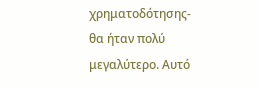χρηματοδότησης- θα ήταν πολύ μεγαλύτερο. Αυτό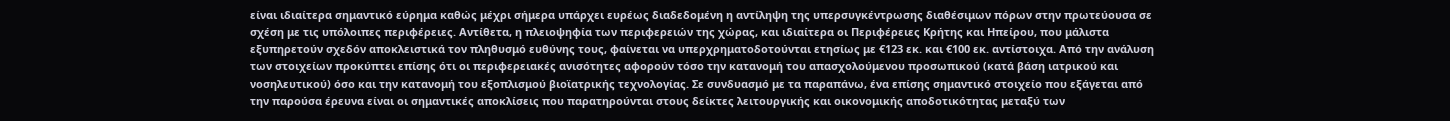είναι ιδιαίτερα σημαντικό εύρημα καθώς μέχρι σήμερα υπάρχει ευρέως διαδεδομένη η αντίληψη της υπερσυγκέντρωσης διαθέσιμων πόρων στην πρωτεύουσα σε σχέση με τις υπόλοιπες περιφέρειες. Αντίθετα, η πλειοψηφία των περιφερειών της χώρας, και ιδιαίτερα οι Περιφέρειες Κρήτης και Ηπείρου, που μάλιστα εξυπηρετούν σχεδόν αποκλειστικά τον πληθυσμό ευθύνης τους, φαίνεται να υπερχρηματοδοτούνται ετησίως με €123 εκ. και €100 εκ. αντίστοιχα. Από την ανάλυση των στοιχείων προκύπτει επίσης ότι οι περιφερειακές ανισότητες αφορούν τόσο την κατανομή του απασχολούμενου προσωπικού (κατά βάση ιατρικού και νοσηλευτικού) όσο και την κατανομή του εξοπλισμού βιοϊατρικής τεχνολογίας. Σε συνδυασμό με τα παραπάνω, ένα επίσης σημαντικό στοιχείο που εξάγεται από την παρούσα έρευνα είναι οι σημαντικές αποκλίσεις που παρατηρούνται στους δείκτες λειτουργικής και οικονομικής αποδοτικότητας μεταξύ των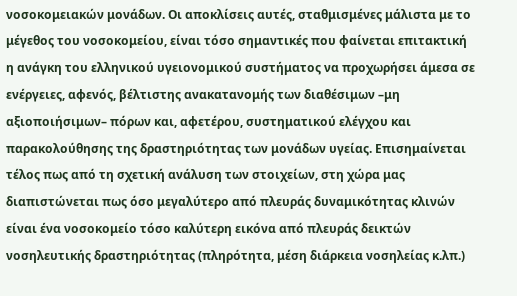νοσοκομειακών μονάδων. Οι αποκλίσεις αυτές, σταθμισμένες μάλιστα με το μέγεθος του νοσοκομείου, είναι τόσο σημαντικές που φαίνεται επιτακτική η ανάγκη του ελληνικού υγειονομικού συστήματος να προχωρήσει άμεσα σε ενέργειες, αφενός, βέλτιστης ανακατανομής των διαθέσιμων –μη αξιοποιήσιμων– πόρων και, αφετέρου, συστηματικού ελέγχου και παρακολούθησης της δραστηριότητας των μονάδων υγείας. Επισημαίνεται τέλος πως από τη σχετική ανάλυση των στοιχείων, στη χώρα μας διαπιστώνεται πως όσο μεγαλύτερο από πλευράς δυναμικότητας κλινών είναι ένα νοσοκομείο τόσο καλύτερη εικόνα από πλευράς δεικτών νοσηλευτικής δραστηριότητας (πληρότητα, μέση διάρκεια νοσηλείας κ.λπ.)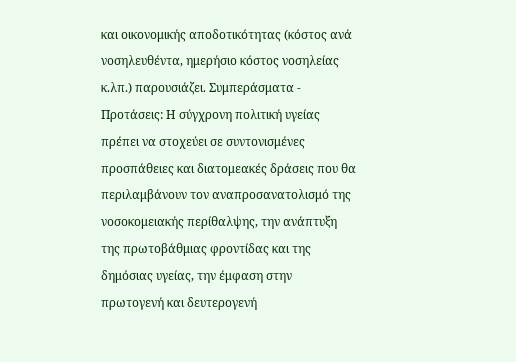και οικονομικής αποδοτικότητας (κόστος ανά νοσηλευθέντα, ημερήσιο κόστος νοσηλείας κ.λπ.) παρουσιάζει. Συμπεράσματα - Προτάσεις: Η σύγχρονη πολιτική υγείας πρέπει να στοχεύει σε συντονισμένες προσπάθειες και διατομεακές δράσεις που θα περιλαμβάνουν τον αναπροσανατολισμό της νοσοκομειακής περίθαλψης, την ανάπτυξη της πρωτοβάθμιας φροντίδας και της δημόσιας υγείας, την έμφαση στην πρωτογενή και δευτερογενή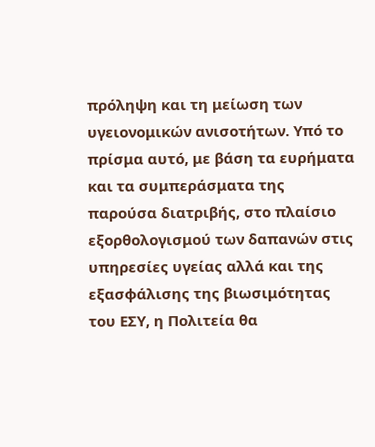πρόληψη και τη μείωση των υγειονομικών ανισοτήτων. Υπό το πρίσμα αυτό, με βάση τα ευρήματα και τα συμπεράσματα της παρούσα διατριβής, στο πλαίσιο εξορθολογισμού των δαπανών στις υπηρεσίες υγείας αλλά και της εξασφάλισης της βιωσιμότητας του ΕΣΥ, η Πολιτεία θα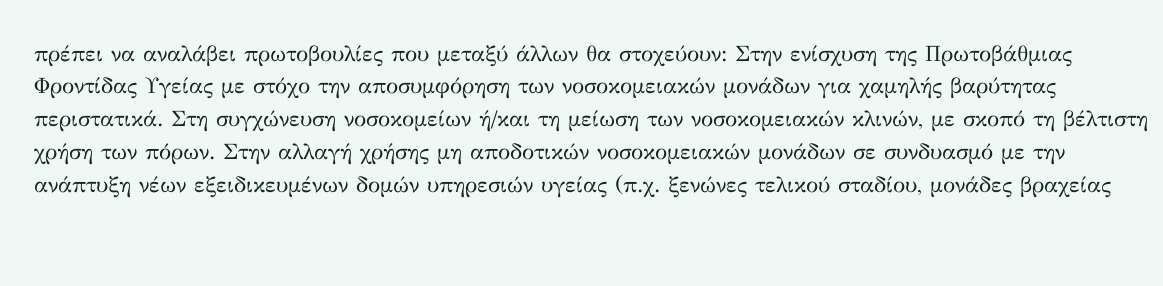πρέπει να αναλάβει πρωτοβουλίες που μεταξύ άλλων θα στοχεύουν: Στην ενίσχυση της Πρωτοβάθμιας Φροντίδας Υγείας με στόχο την αποσυμφόρηση των νοσοκομειακών μονάδων για χαμηλής βαρύτητας περιστατικά. Στη συγχώνευση νοσοκομείων ή/και τη μείωση των νοσοκομειακών κλινών, με σκοπό τη βέλτιστη χρήση των πόρων. Στην αλλαγή χρήσης μη αποδοτικών νοσοκομειακών μονάδων σε συνδυασμό με την ανάπτυξη νέων εξειδικευμένων δομών υπηρεσιών υγείας (π.χ. ξενώνες τελικού σταδίου, μονάδες βραχείας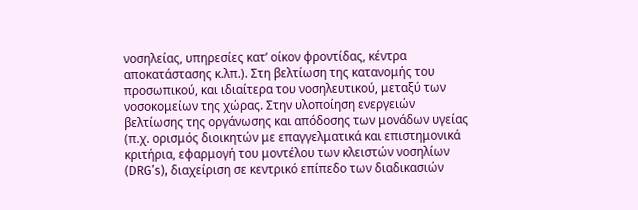νοσηλείας, υπηρεσίες κατ’ οίκον φροντίδας, κέντρα αποκατάστασης κ.λπ.). Στη βελτίωση της κατανομής του προσωπικού, και ιδιαίτερα του νοσηλευτικού, μεταξύ των νοσοκομείων της χώρας. Στην υλοποίηση ενεργειών βελτίωσης της οργάνωσης και απόδοσης των μονάδων υγείας (π.χ. ορισμός διοικητών με επαγγελματικά και επιστημονικά κριτήρια, εφαρμογή του μοντέλου των κλειστών νοσηλίων (DRG’s), διαχείριση σε κεντρικό επίπεδο των διαδικασιών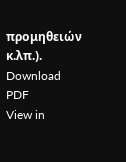προμηθειών κ.λπ.).
Download PDF
View in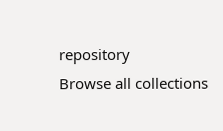repository
Browse all collections